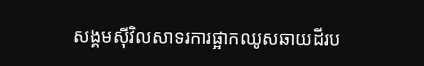សង្គមស៊ីវិលសាទរការផ្អាកឈូសឆាយដីរប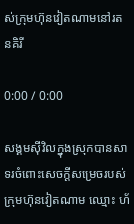ស់ក្រុមហ៊ុនវៀតណាមនៅរតនគិរី

0:00 / 0:00

សង្គមស៊ីវិលក្នុងស្រុកបានសាទរចំពោះសេចក្ដីសម្រេចរបស់ក្រុមហ៊ុនវៀតណាម ឈ្មោះ ហ័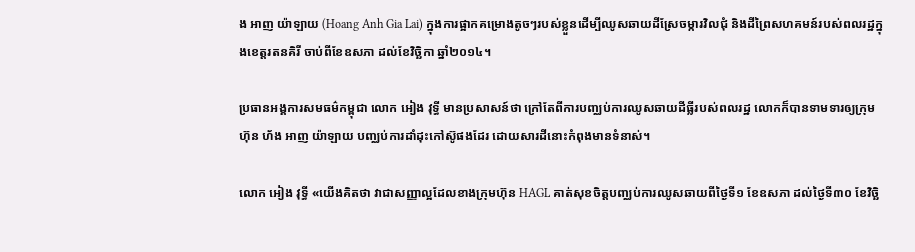ង អាញ យ៉ាឡាយ (Hoang Anh Gia Lai) ក្នុងការផ្អាកគម្រោងតូចៗរបស់ខ្លួនដើម្បីឈូសឆាយដីស្រែចម្ការវិលជុំ និងដីព្រៃសហគមន៍របស់ពលរដ្ឋក្នុងខេត្តរតនគិរី ចាប់ពីខែឧសភា ដល់ខែវិច្ឆិកា ឆ្នាំ២០១៤។

ប្រធានអង្គការសមធម៌កម្ពុជា លោក អៀង វុទ្ធី មានប្រសាសន៍ថា ក្រៅតែពីការបញ្ឈប់ការឈូសឆាយដីធ្លីរបស់ពលរដ្ឋ លោកក៏បានទាមទារឲ្យក្រុមហ៊ុន ហ័ង អាញ យ៉ាឡាយ បញ្ឈប់ការដាំដុះកៅស៊ូផងដែរ ដោយសារដីនោះកំពុងមានទំនាស់។

លោក អៀង វុទ្ធី «យើងគិតថា វាជាសញ្ញាល្អដែលខាងក្រុមហ៊ុន HAGL គាត់សុខចិត្តបញ្ឈប់ការឈូសឆាយពីថ្ងៃទី១ ខែឧសភា ដល់ថ្ងៃទី៣០ ខែវិច្ឆិ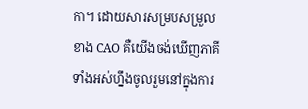កា។ ដោយសារសម្របសម្រួលខាង CAO គឺយើងចង់ឃើញភាគីទាំងអស់ហ្នឹងចូលរួមនៅក្នុងការ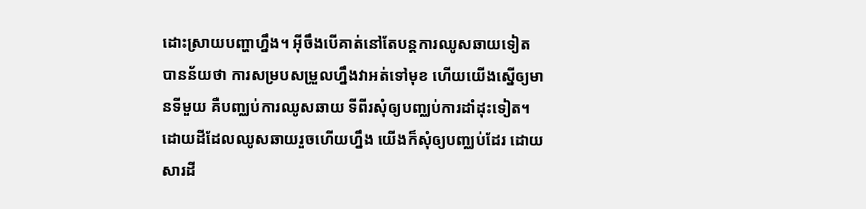ដោះស្រាយបញ្ហាហ្នឹង។ អ៊ីចឹងបើគាត់នៅតែបន្តការឈូសឆាយទៀត បានន័យថា ការសម្របសម្រួលហ្នឹងវាអត់ទៅមុខ ហើយយើងស្នើឲ្យមានទីមួយ គឺបញ្ឈប់ការឈូសឆាយ ទីពីរសុំឲ្យបញ្ឈប់ការដាំដុះទៀត។ ដោយដីដែលឈូសឆាយរួចហើយហ្នឹង យើងក៏សុំឲ្យបញ្ឈប់ដែរ ដោយសារដី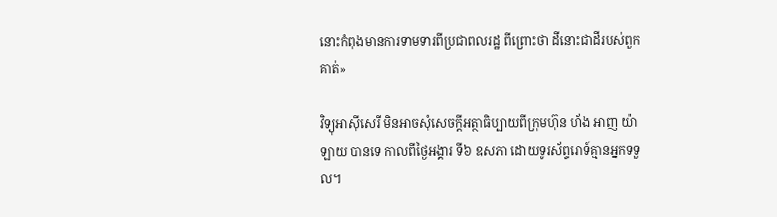នោះកំពុងមានការទាមទារពីប្រជាពលរដ្ឋ ពីព្រោះថា ដីនោះជាដីរបស់ពួកគាត់»

វិទ្យុអាស៊ីសេរី មិនអាចសុំសេចក្ដីអត្ថាធិប្បាយពីក្រុមហ៊ុន ហ័ង អាញ យ៉ាឡាយ បានទេ កាលពីថ្ងៃអង្គារ ទី៦ ឧសភា ដោយទូរស័ព្ទរោទ៍គ្មានអ្នកទទួល។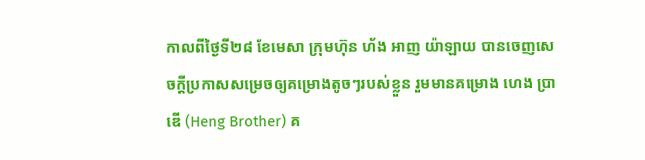កាលពីថ្ងៃទី២៨ ខែមេសា ក្រុមហ៊ុន ហ័ង អាញ យ៉ាឡាយ បានចេញសេចក្ដីប្រកាសសម្រេចឲ្យគម្រោងតូចៗរបស់ខ្លួន រួមមានគម្រោង ហេង ប្រាឌើ (Heng Brother) គ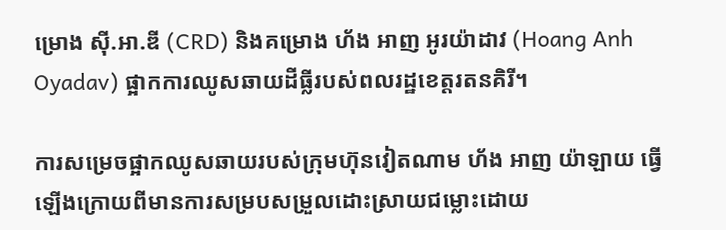ម្រោង ស៊ី.អា.ឌី (CRD) និងគម្រោង ហ័ង អាញ អូរយ៉ាដាវ (Hoang Anh Oyadav) ផ្អាកការឈូសឆាយដីធ្លីរបស់ពលរដ្ឋខេត្តរតនគិរី។

ការសម្រេចផ្អាកឈូសឆាយរបស់ក្រុមហ៊ុនវៀតណាម ហ័ង អាញ យ៉ាឡាយ ធ្វើឡើងក្រោយពីមានការសម្របសម្រួលដោះស្រាយជម្លោះដោយ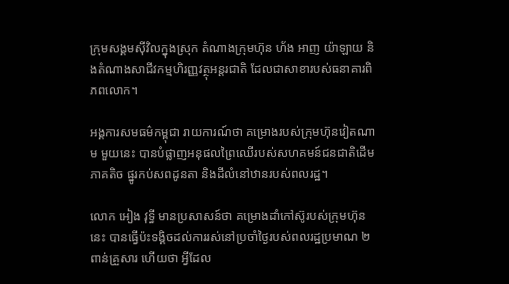ក្រុមសង្គមស៊ីវិលក្នុងស្រុក តំណាងក្រុមហ៊ុន ហ័ង អាញ យ៉ាឡាយ និងតំណាងសាជីវកម្មហិរញ្ញវត្ថុអន្តរជាតិ ដែលជាសាខារបស់ធនាគារពិភពលោក។

អង្គការសមធម៌កម្ពុជា រាយការណ៍ថា គម្រោងរបស់ក្រុមហ៊ុនវៀតណាម មួយនេះ បានបំផ្លាញអនុផលព្រៃឈើរបស់សហគមន៍ជនជាតិដើមភាគតិច ផ្នូរកប់សពដូនតា និងដីលំនៅឋានរបស់ពលរដ្ឋ។

លោក អៀង វុទ្ធី មានប្រសាសន៍ថា គម្រោងដាំកៅស៊ូរបស់ក្រុមហ៊ុននេះ បានធ្វើប៉ះទង្គិចដល់ការរស់នៅប្រចាំថ្ងៃរបស់ពលរដ្ឋប្រមាណ ២ពាន់គ្រួសារ ហើយថា អ្វីដែល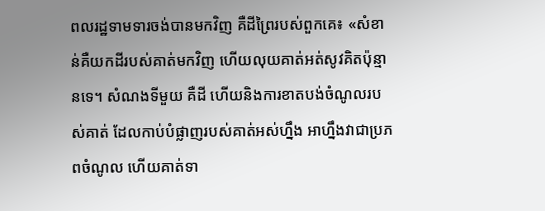ពលរដ្ឋទាមទារចង់បានមកវិញ គឺដីព្រៃរបស់ពួកគេ៖ «សំខាន់គឺយកដីរបស់គាត់មកវិញ ហើយលុយគាត់អត់សូវគិតប៉ុន្មានទេ។ សំណងទីមួយ គឺដី ហើយនិងការខាតបង់ចំណូលរបស់គាត់ ដែលកាប់បំផ្លាញរបស់គាត់អស់ហ្នឹង អាហ្នឹងវាជាប្រភពចំណូល ហើយគាត់ទា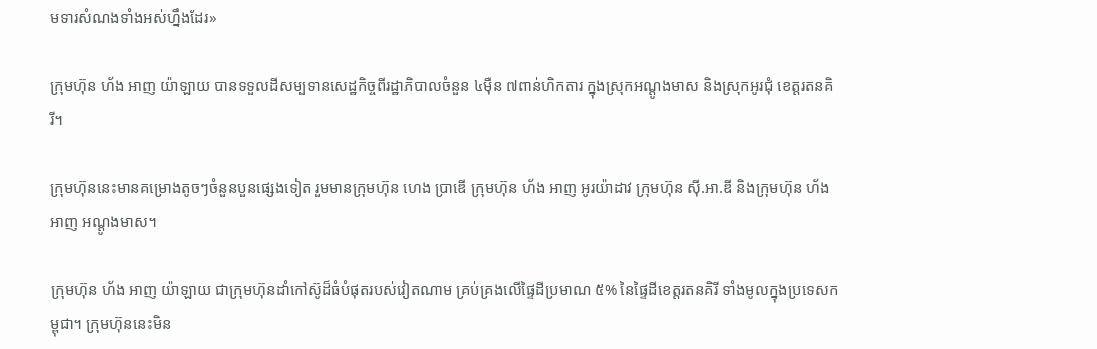មទារសំណងទាំងអស់ហ្នឹងដែរ»

ក្រុមហ៊ុន ហ័ង អាញ យ៉ាឡាយ បានទទួលដីសម្បទានសេដ្ឋកិច្ចពីរដ្ឋាភិបាលចំនួន ៤ម៉ឺន ៧ពាន់ហិកតារ ក្នុងស្រុកអណ្ដូងមាស និងស្រុកអូរជុំ ខេត្តរតនគិរី។

ក្រុមហ៊ុននេះមានគម្រោងតូចៗចំនួនបួនផ្សេងទៀត រួមមានក្រុមហ៊ុន ហេង ប្រាឌើ ក្រុមហ៊ុន ហ័ង អាញ អូរយ៉ាដាវ ក្រុមហ៊ុន ស៊ី.អា.ឌី និងក្រុមហ៊ុន ហ័ង អាញ អណ្ដូងមាស។

ក្រុមហ៊ុន ហ័ង អាញ យ៉ាឡាយ ជាក្រុមហ៊ុនដាំកៅស៊ូដ៏ធំបំផុតរបស់វៀតណាម គ្រប់គ្រងលើផ្ទៃដីប្រមាណ ៥% នៃផ្ទៃដីខេត្តរតនគិរី ទាំងមូលក្នុងប្រទេសកម្ពុជា។ ក្រុមហ៊ុននេះមិន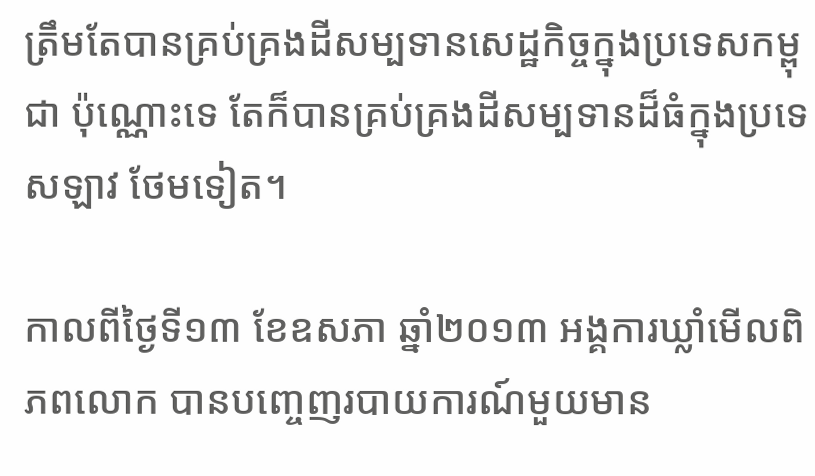ត្រឹមតែបានគ្រប់គ្រងដីសម្បទានសេដ្ឋកិច្ចក្នុងប្រទេសកម្ពុជា ប៉ុណ្ណោះទេ តែក៏បានគ្រប់គ្រងដីសម្បទានដ៏ធំក្នុងប្រទេសឡាវ ថែមទៀត។

កាលពីថ្ងៃទី១៣ ខែឧសភា ឆ្នាំ២០១៣ អង្គការឃ្លាំមើលពិភពលោក បានបញ្ចេញរបាយការណ៍មួយមាន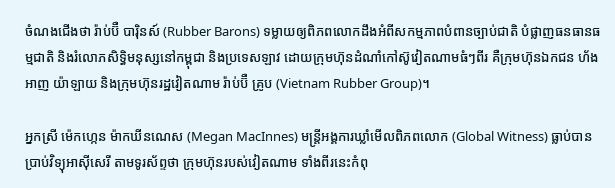ចំណងជើងថា រ៉ាប់ប៊ឺ បារ៉ិនស៍ (Rubber Barons) ទម្លាយឲ្យពិភពលោកដឹងអំពីសកម្មភាពបំពានច្បាប់ជាតិ បំផ្លាញធនធានធម្មជាតិ និងរំលោភសិទ្ធិមនុស្សនៅកម្ពុជា និងប្រទេសឡាវ ដោយក្រុមហ៊ុនដំណាំកៅស៊ូវៀតណាមធំៗពីរ គឺក្រុមហ៊ុនឯកជន ហ័ង អាញ យ៉ាឡាយ និងក្រុមហ៊ុនរដ្ឋវៀតណាម រ៉ាប់ប៊ឺ គ្រូប (Vietnam Rubber Group)។

អ្នកស្រី ម៉េកហ្កេន ម៉ាកឃីនណេស (Megan MacInnes) មន្ត្រីអង្គការឃ្លាំមើលពិភពលោក (Global Witness) ធ្លាប់បានប្រាប់វិទ្យុអាស៊ីសេរី តាមទូរស័ព្ទថា ក្រុមហ៊ុនរបស់វៀតណាម ទាំងពីរនេះកំពុ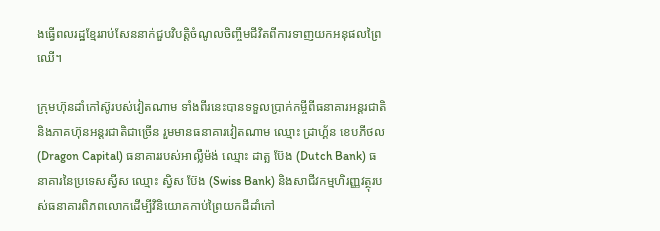ងធ្វើពលរដ្ឋខ្មែររាប់សែននាក់ជួបវិបត្តិចំណូលចិញ្ចឹមជីវិតពីការទាញយកអនុផលព្រៃឈើ។

ក្រុមហ៊ុនដាំកៅស៊ូរបស់វៀតណាម ទាំងពីរនេះបានទទួលប្រាក់កម្ចីពីធនាគារអន្តរជាតិ និងភាគហ៊ុនអន្តរជាតិជាច្រើន រួមមានធនាគារវៀតណាម ឈ្មោះ ដ្រាហ្គ័ន ខេបភីថល (Dragon Capital) ធនាគាររបស់អាល្លឺម៉ង់ ឈ្មោះ ដាត្ឆ ប៊ែង (Dutch Bank) ធនាគារនៃប្រទេសស្វីស ឈ្មោះ ស្វិស ប៊ែង (Swiss Bank) និងសាជីវកម្មហិរញ្ញវត្ថុរបស់ធនាគារពិភពលោកដើម្បីវិនិយោគកាប់ព្រៃយកដីដាំកៅ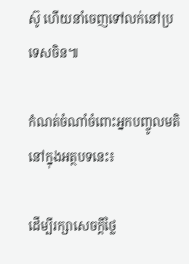ស៊ូ ហើយនាំចេញទៅលក់នៅប្រទេសចិន៕

កំណត់ចំណាំចំពោះអ្នកបញ្ចូលមតិនៅក្នុងអត្ថបទនេះ៖

ដើម្បីរក្សាសេចក្ដីថ្លៃ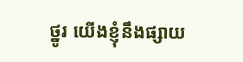ថ្នូរ យើងខ្ញុំនឹងផ្សាយ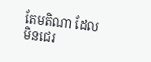តែមតិណា ដែលមិនជេរ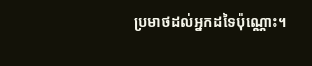ប្រមាថដល់អ្នកដទៃប៉ុណ្ណោះ។